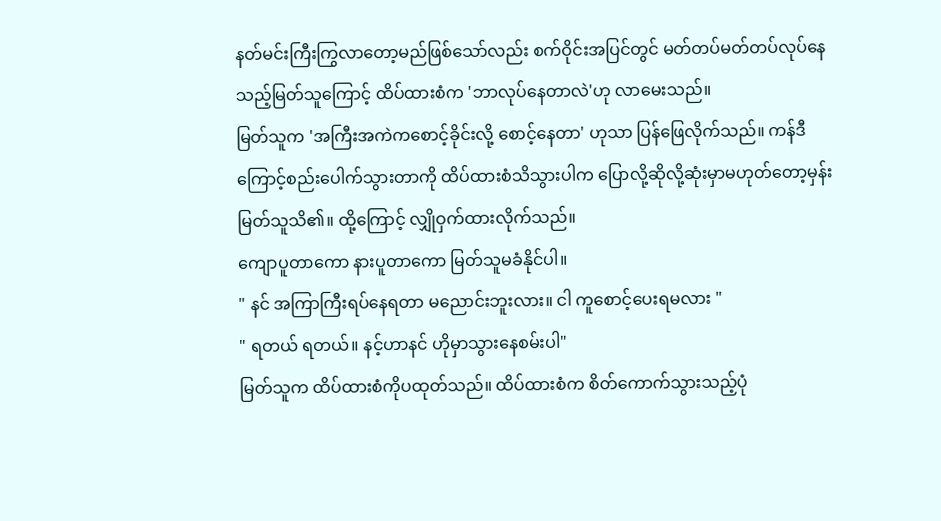နတ်မင်းကြီးကြွလာတော့မည်ဖြစ်သော်လည်း စက်ဝိုင်းအပြင်တွင် မတ်တပ်မတ်တပ်လုပ်နေသည့်မြတ်သူကြောင့် ထိပ်ထားစံက 'ဘာလုပ်နေတာလဲ'ဟု လာမေးသည်။
မြတ်သူက 'အကြီးအကဲကစောင့်ခိုင်းလို့ စောင့်နေတာ' ဟုသာ ပြန်ဖြေလိုက်သည်။ ကန်ဒီကြောင့်စည်းပေါက်သွားတာကို ထိပ်ထားစံသိသွားပါက ပြောလို့ဆိုလို့ဆုံးမှာမဟုတ်တော့မှန်း မြတ်သူသိ၏။ ထို့ကြောင့် လျှိုဝှက်ထားလိုက်သည်။
ကျောပူတာကော နားပူတာကော မြတ်သူမခံနိုင်ပါ။
" နင် အကြာကြီးရပ်နေရတာ မညောင်းဘူးလား။ ငါ ကူစောင့်ပေးရမလား "
" ရတယ် ရတယ်။ နင့်ဟာနင် ဟိုမှာသွားနေစမ်းပါ"
မြတ်သူက ထိပ်ထားစံကိုပထုတ်သည်။ ထိပ်ထားစံက စိတ်ကောက်သွားသည့်ပုံ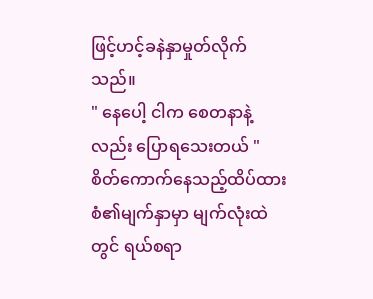ဖြင့်ဟင့်ခနဲနှာမှုတ်လိုက်သည်။
" နေပေါ့ ငါက စေတနာနဲ့လည်း ပြောရသေးတယ် "
စိတ်ကောက်နေသည့်ထိပ်ထားစံ၏မျက်နှာမှာ မျက်လုံးထဲတွင် ရယ်စရာ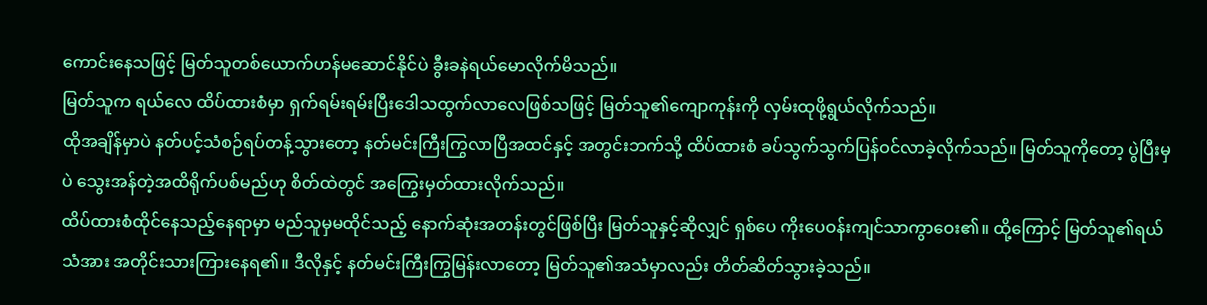ကောင်းနေသဖြင့် မြတ်သူတစ်ယောက်ဟန်မဆောင်နိုင်ပဲ ခွီးခနဲရယ်မောလိုက်မိသည်။
မြတ်သူက ရယ်လေ ထိပ်ထားစံမှာ ရှက်ရမ်းရမ်းပြီးဒေါသထွက်လာလေဖြစ်သဖြင့် မြတ်သူ၏ကျောကုန်းကို လှမ်းထုဖို့ရွယ်လိုက်သည်။
ထိုအချိန်မှာပဲ နတ်ပင့်သံစဉ်ရပ်တန့်သွားတော့ နတ်မင်းကြီးကြွလာပြီအထင်နှင့် အတွင်းဘက်သို့ ထိပ်ထားစံ ခပ်သွက်သွက်ပြန်ဝင်လာခဲ့လိုက်သည်။ မြတ်သူကိုတော့ ပွဲပြီးမှပဲ သွေးအန်တဲ့အထိရိုက်ပစ်မည်ဟု စိတ်ထဲတွင် အကြွေးမှတ်ထားလိုက်သည်။
ထိပ်ထားစံထိုင်နေသည့်နေရာမှာ မည်သူမှမထိုင်သည့် နောက်ဆုံးအတန်းတွင်ဖြစ်ပြီး မြတ်သူနှင့်ဆိုလျှင် ရှစ်ပေ ကိုးပေဝန်းကျင်သာကွာဝေး၏။ ထို့ကြောင့် မြတ်သူ၏ရယ်သံအား အတိုင်းသားကြားနေရ၏။ ဒီလိုနှင့် နတ်မင်းကြီးကြွမြန်းလာတော့ မြတ်သူ၏အသံမှာလည်း တိတ်ဆိတ်သွားခဲ့သည်။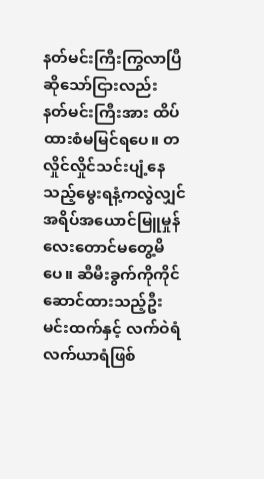နတ်မင်းကြီးကြွလာပြီဆိုသော်ငြားလည်း နတ်မင်းကြီးအား ထိပ်ထားစံမမြင်ရပေ။ တလှိုင်လှိုင်သင်းပျံ့နေသည့်မွေးရနံ့ကလွဲလျှင် အရိပ်အယောင်မြူမှုန်လေးတောင်မတွေ့မိပေ။ ဆီမီးခွက်ကိုကိုင်ဆောင်ထားသည့်ဦးမင်းထက်နှင့် လက်ဝဲရံလက်ယာရံဖြစ်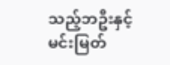သည့်ဘဦးနှင့်မင်းမြတ်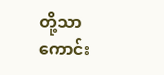တို့သာ ကောင်း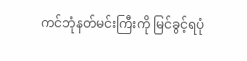ကင်ဘုံနတ်မင်းကြီးကို မြင်ခွင့်ရပုံ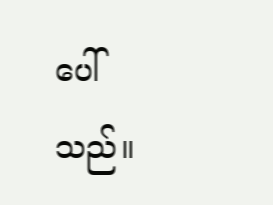ပေါ်သည်။